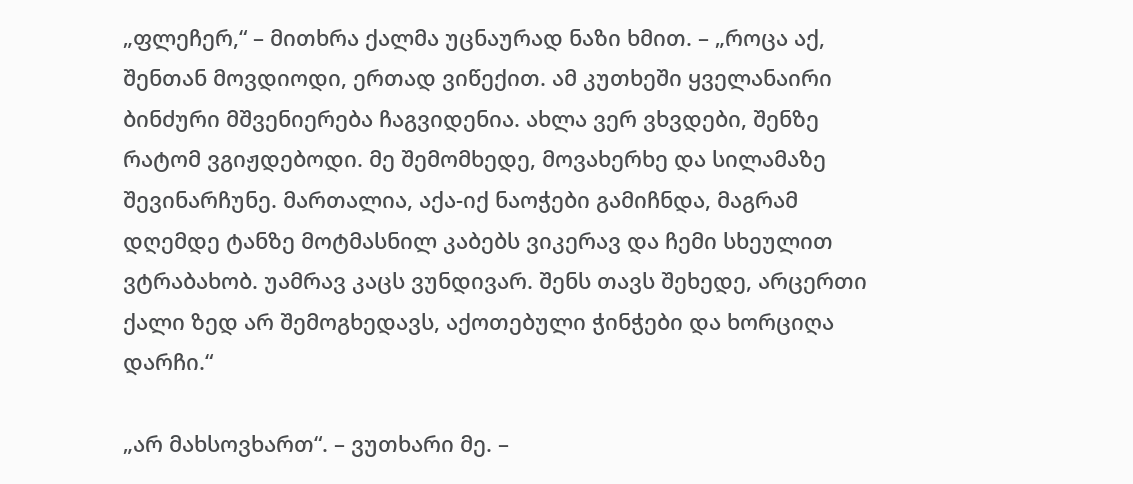„ფლეჩერ,“ – მითხრა ქალმა უცნაურად ნაზი ხმით. – „როცა აქ, შენთან მოვდიოდი, ერთად ვიწექით. ამ კუთხეში ყველანაირი ბინძური მშვენიერება ჩაგვიდენია. ახლა ვერ ვხვდები, შენზე რატომ ვგიჟდებოდი. მე შემომხედე, მოვახერხე და სილამაზე შევინარჩუნე. მართალია, აქა-იქ ნაოჭები გამიჩნდა, მაგრამ დღემდე ტანზე მოტმასნილ კაბებს ვიკერავ და ჩემი სხეულით ვტრაბახობ. უამრავ კაცს ვუნდივარ. შენს თავს შეხედე, არცერთი ქალი ზედ არ შემოგხედავს, აქოთებული ჭინჭები და ხორციღა დარჩი.“

„არ მახსოვხართ“. – ვუთხარი მე. –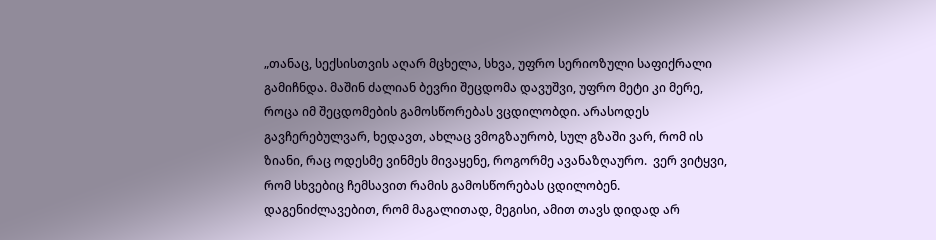„თანაც, სექსისთვის აღარ მცხელა, სხვა, უფრო სერიოზული საფიქრალი გამიჩნდა. მაშინ ძალიან ბევრი შეცდომა დავუშვი, უფრო მეტი კი მერე, როცა იმ შეცდომების გამოსწორებას ვცდილობდი. არასოდეს გავჩერებულვარ, ხედავთ, ახლაც ვმოგზაურობ, სულ გზაში ვარ, რომ ის ზიანი, რაც ოდესმე ვინმეს მივაყენე, როგორმე ავანაზღაურო.  ვერ ვიტყვი, რომ სხვებიც ჩემსავით რამის გამოსწორებას ცდილობენ. დაგენიძლავებით, რომ მაგალითად, მეგისი, ამით თავს დიდად არ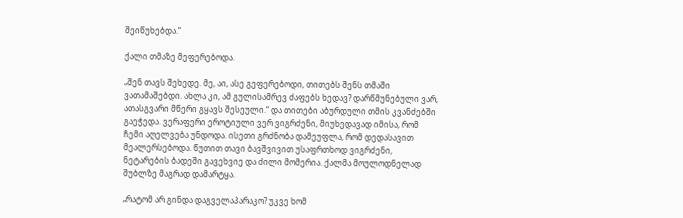შეიწუხებდა.“

ქალი თმაზე მეფერებოდა.

„შენ თავს შეხედე. მე, აი, ასე გეფერებოდი, თითებს შენს თმაში ვათამაშებდი. ახლა კი, ამ გულისამრევ ძაფებს ხედავ? დარწმუნებული ვარ, ათასგვარი მწერი გყავს შესეული.“ და თითები აბურდული თმის კვანძებში გაეჭედა. ვერაფერი ეროტიული ვერ ვიგრძენი, მიუხედავად იმისა, რომ ჩემი აღელვება უნდოდა. ისეთი გრძნობა დამეუფლა, რომ დედასავით მეალერსებოდა. წუთით თავი ბავშვივით უსაფრთხოდ ვიგრძენი, ნეტარების ბადეში გავეხვიე და ძილი მომერია. ქალმა მოულოდნელად შუბლზე მაგრად დამარტყა.

„რატომ არ გინდა დაგველაპარაკო? უკვე ხომ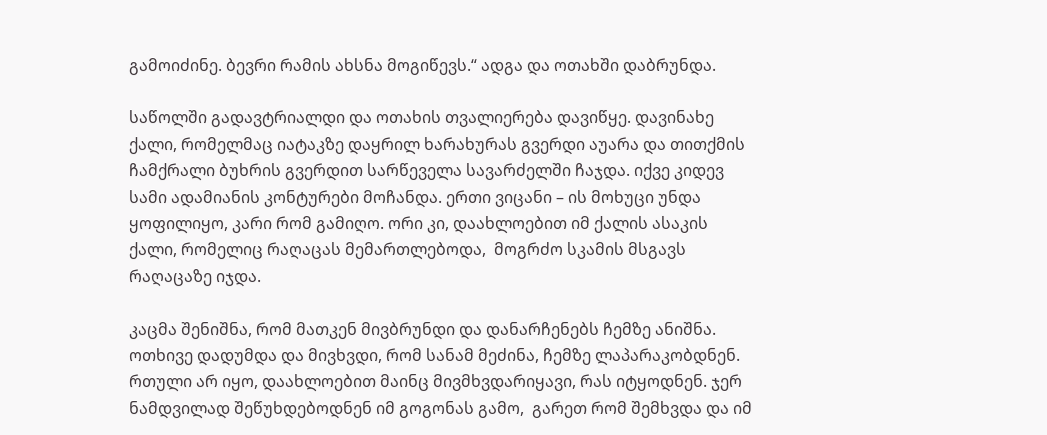გამოიძინე. ბევრი რამის ახსნა მოგიწევს.“ ადგა და ოთახში დაბრუნდა.

საწოლში გადავტრიალდი და ოთახის თვალიერება დავიწყე. დავინახე ქალი, რომელმაც იატაკზე დაყრილ ხარახურას გვერდი აუარა და თითქმის ჩამქრალი ბუხრის გვერდით სარწეველა სავარძელში ჩაჯდა. იქვე კიდევ სამი ადამიანის კონტურები მოჩანდა. ერთი ვიცანი – ის მოხუცი უნდა ყოფილიყო, კარი რომ გამიღო. ორი კი, დაახლოებით იმ ქალის ასაკის ქალი, რომელიც რაღაცას მემართლებოდა,  მოგრძო სკამის მსგავს რაღაცაზე იჯდა.

კაცმა შენიშნა, რომ მათკენ მივბრუნდი და დანარჩენებს ჩემზე ანიშნა. ოთხივე დადუმდა და მივხვდი, რომ სანამ მეძინა, ჩემზე ლაპარაკობდნენ. რთული არ იყო, დაახლოებით მაინც მივმხვდარიყავი, რას იტყოდნენ. ჯერ ნამდვილად შეწუხდებოდნენ იმ გოგონას გამო,  გარეთ რომ შემხვდა და იმ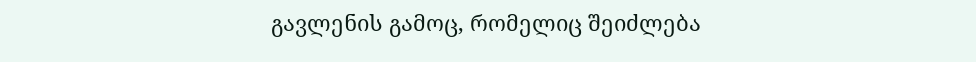გავლენის გამოც, რომელიც შეიძლება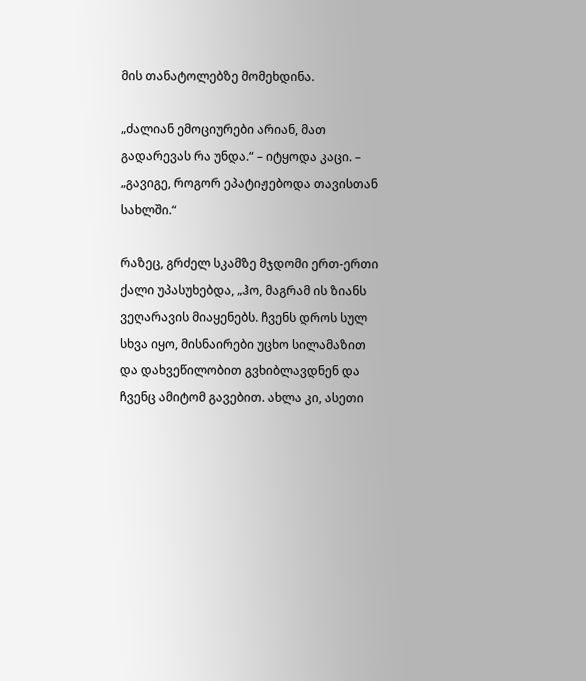მის თანატოლებზე მომეხდინა.

„ძალიან ემოციურები არიან, მათ გადარევას რა უნდა.“ – იტყოდა კაცი. – „გავიგე, როგორ ეპატიჟებოდა თავისთან სახლში.“

რაზეც, გრძელ სკამზე მჯდომი ერთ-ერთი ქალი უპასუხებდა, „ჰო, მაგრამ ის ზიანს ვეღარავის მიაყენებს. ჩვენს დროს სულ სხვა იყო, მისნაირები უცხო სილამაზით და დახვეწილობით გვხიბლავდნენ და ჩვენც ამიტომ გავებით. ახლა კი, ასეთი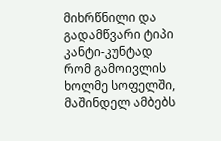მიხრწნილი და გადამწვარი ტიპი კანტი-კუნტად რომ გამოივლის ხოლმე სოფელში, მაშინდელ ამბებს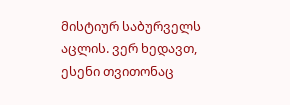მისტიურ საბურველს აცლის. ვერ ხედავთ, ესენი თვითონაც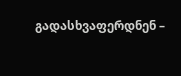გადასხვაფერდნენ –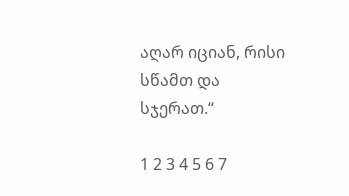აღარ იციან, რისი სწამთ და სჯერათ.“

1 2 3 4 5 6 7